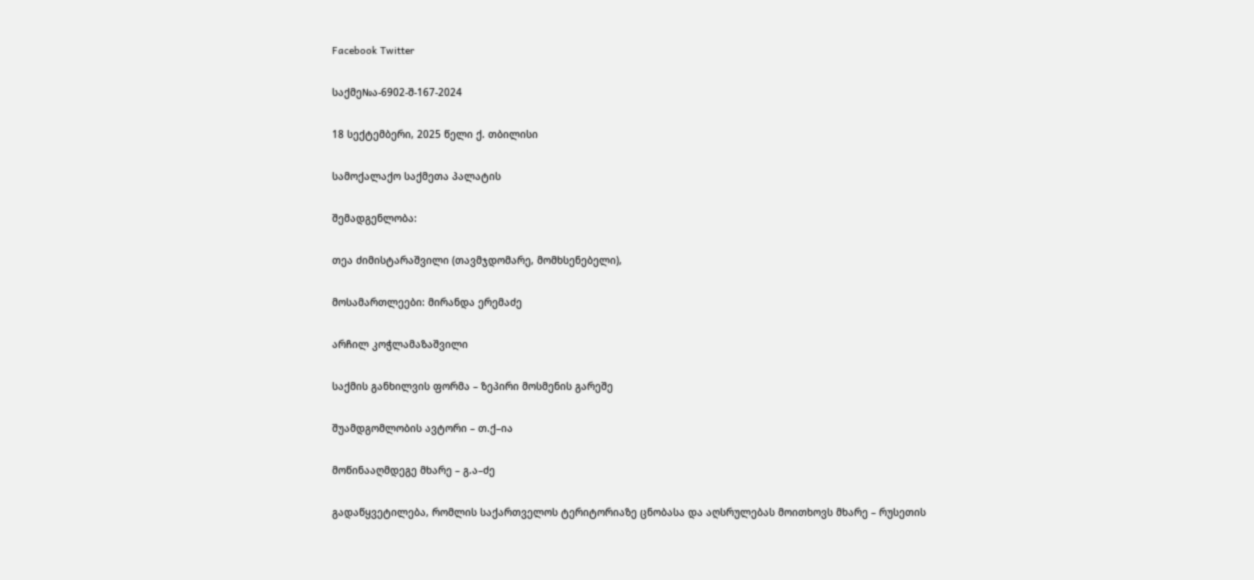Facebook Twitter

საქმე№ა-6902-შ-167-2024

18 სექტემბერი, 2025 წელი ქ. თბილისი

სამოქალაქო საქმეთა პალატის

შემადგენლობა:

თეა ძიმისტარაშვილი (თავმჯდომარე, მომხსენებელი),

მოსამართლეები: მირანდა ერემაძე

არჩილ კოჭლამაზაშვილი

საქმის განხილვის ფორმა – ზეპირი მოსმენის გარეშე

შუამდგომლობის ავტორი – თ.ქ–ია

მოწინააღმდეგე მხარე – გ.ა–ძე

გადაწყვეტილება, რომლის საქართველოს ტერიტორიაზე ცნობასა და აღსრულებას მოითხოვს მხარე – რუსეთის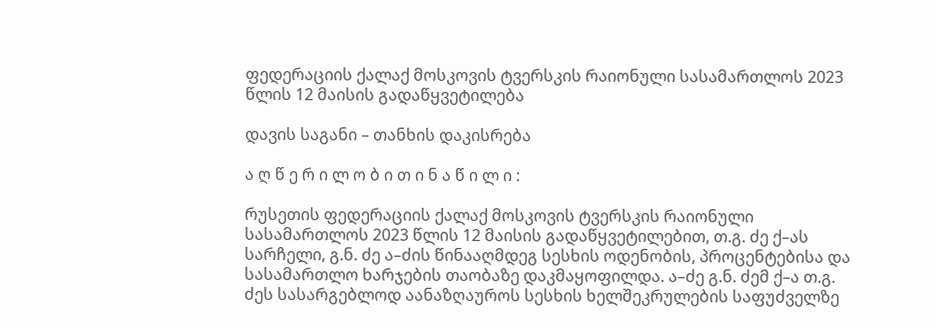ფედერაციის ქალაქ მოსკოვის ტვერსკის რაიონული სასამართლოს 2023 წლის 12 მაისის გადაწყვეტილება

დავის საგანი – თანხის დაკისრება

ა ღ წ ე რ ი ლ ო ბ ი თ ი ნ ა წ ი ლ ი :

რუსეთის ფედერაციის ქალაქ მოსკოვის ტვერსკის რაიონული სასამართლოს 2023 წლის 12 მაისის გადაწყვეტილებით, თ.გ. ძე ქ–ას სარჩელი, გ.ნ. ძე ა–ძის წინააღმდეგ სესხის ოდენობის, პროცენტებისა და სასამართლო ხარჯების თაობაზე დაკმაყოფილდა. ა–ძე გ.ნ. ძემ ქ–ა თ.გ. ძეს სასარგებლოდ აანაზღაუროს სესხის ხელშეკრულების საფუძველზე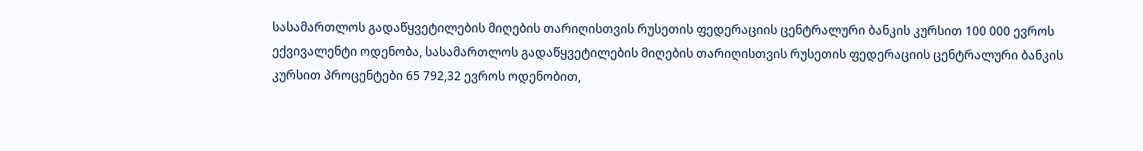სასამართლოს გადაწყვეტილების მიღების თარიღისთვის რუსეთის ფედერაციის ცენტრალური ბანკის კურსით 100 000 ევროს ექვივალენტი ოდენობა, სასამართლოს გადაწყვეტილების მიღების თარიღისთვის რუსეთის ფედერაციის ცენტრალური ბანკის კურსით პროცენტები 65 792,32 ევროს ოდენობით,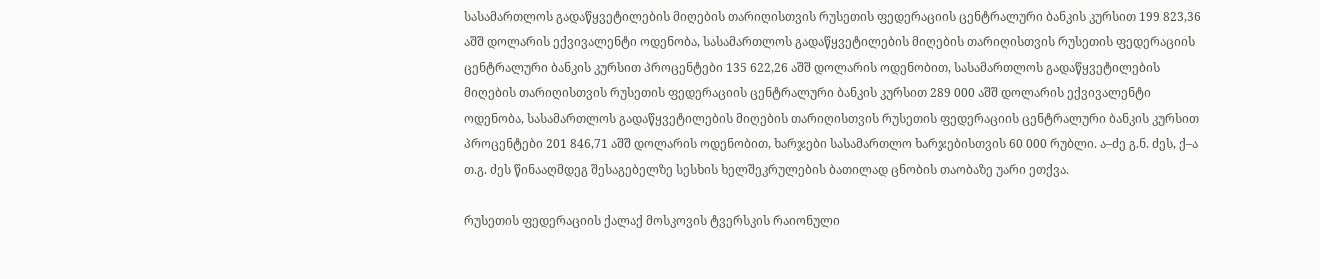სასამართლოს გადაწყვეტილების მიღების თარიღისთვის რუსეთის ფედერაციის ცენტრალური ბანკის კურსით 199 823,36 აშშ დოლარის ექვივალენტი ოდენობა, სასამართლოს გადაწყვეტილების მიღების თარიღისთვის რუსეთის ფედერაციის ცენტრალური ბანკის კურსით პროცენტები 135 622,26 აშშ დოლარის ოდენობით, სასამართლოს გადაწყვეტილების მიღების თარიღისთვის რუსეთის ფედერაციის ცენტრალური ბანკის კურსით 289 000 აშშ დოლარის ექვივალენტი ოდენობა, სასამართლოს გადაწყვეტილების მიღების თარიღისთვის რუსეთის ფედერაციის ცენტრალური ბანკის კურსით პროცენტები 201 846,71 აშშ დოლარის ოდენობით, ხარჯები სასამართლო ხარჯებისთვის 60 000 რუბლი. ა–ძე გ.ნ. ძეს, ქ–ა თ.გ. ძეს წინააღმდეგ შესაგებელზე სესხის ხელშეკრულების ბათილად ცნობის თაობაზე უარი ეთქვა.

რუსეთის ფედერაციის ქალაქ მოსკოვის ტვერსკის რაიონული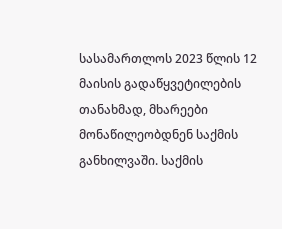სასამართლოს 2023 წლის 12 მაისის გადაწყვეტილების თანახმად, მხარეები მონაწილეობდნენ საქმის განხილვაში. საქმის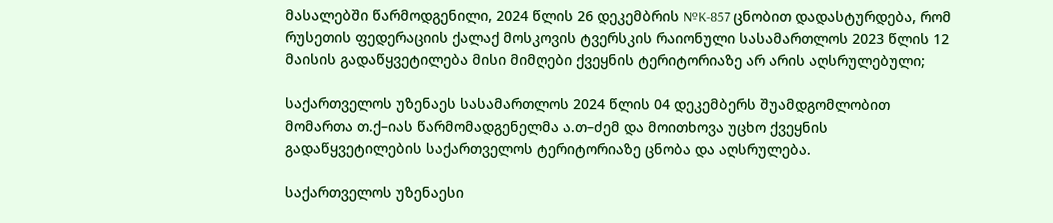მასალებში წარმოდგენილი, 2024 წლის 26 დეკემბრის №K-857 ცნობით დადასტურდება, რომ რუსეთის ფედერაციის ქალაქ მოსკოვის ტვერსკის რაიონული სასამართლოს 2023 წლის 12 მაისის გადაწყვეტილება მისი მიმღები ქვეყნის ტერიტორიაზე არ არის აღსრულებული;

საქართველოს უზენაეს სასამართლოს 2024 წლის 04 დეკემბერს შუამდგომლობით მომართა თ.ქ–იას წარმომადგენელმა ა.თ–ძემ და მოითხოვა უცხო ქვეყნის გადაწყვეტილების საქართველოს ტერიტორიაზე ცნობა და აღსრულება.

საქართველოს უზენაესი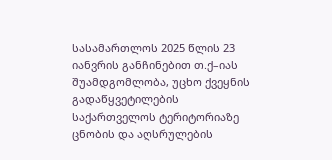სასამართლოს 2025 წლის 23 იანვრის განჩინებით თ.ქ–იას შუამდგომლობა, უცხო ქვეყნის გადაწყვეტილების საქართველოს ტერიტორიაზე ცნობის და აღსრულების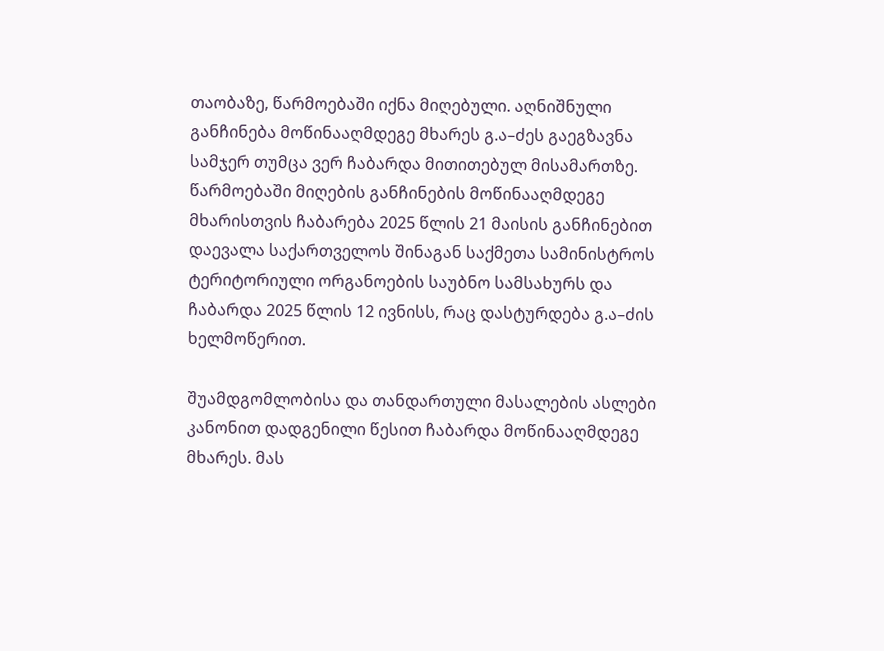თაობაზე, წარმოებაში იქნა მიღებული. აღნიშნული განჩინება მოწინააღმდეგე მხარეს გ.ა–ძეს გაეგზავნა სამჯერ თუმცა ვერ ჩაბარდა მითითებულ მისამართზე. წარმოებაში მიღების განჩინების მოწინააღმდეგე მხარისთვის ჩაბარება 2025 წლის 21 მაისის განჩინებით დაევალა საქართველოს შინაგან საქმეთა სამინისტროს ტერიტორიული ორგანოების საუბნო სამსახურს და ჩაბარდა 2025 წლის 12 ივნისს, რაც დასტურდება გ.ა–ძის ხელმოწერით.

შუამდგომლობისა და თანდართული მასალების ასლები კანონით დადგენილი წესით ჩაბარდა მოწინააღმდეგე მხარეს. მას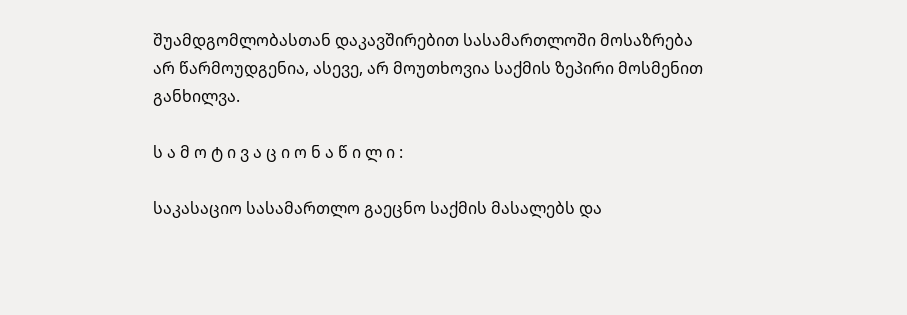შუამდგომლობასთან დაკავშირებით სასამართლოში მოსაზრება არ წარმოუდგენია, ასევე, არ მოუთხოვია საქმის ზეპირი მოსმენით განხილვა.

ს ა მ ო ტ ი ვ ა ც ი ო ნ ა წ ი ლ ი :

საკასაციო სასამართლო გაეცნო საქმის მასალებს და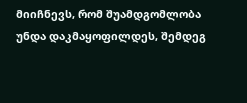მიიჩნევს, რომ შუამდგომლობა უნდა დაკმაყოფილდეს, შემდეგ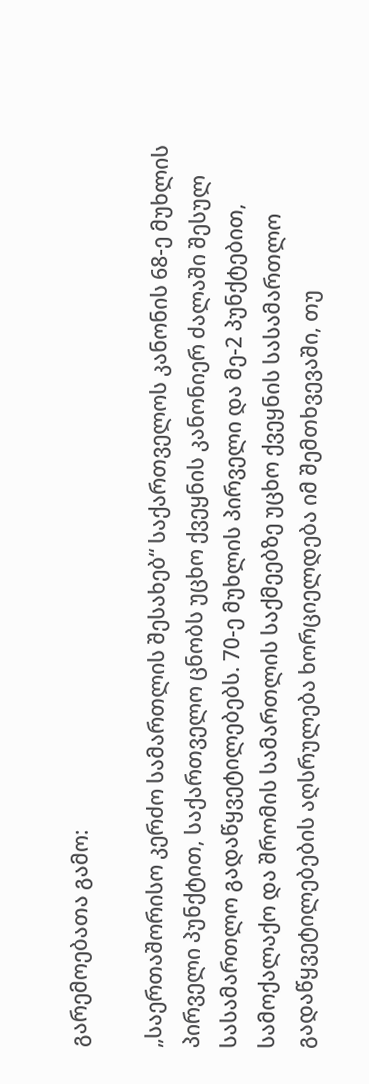გარემოებათა გამო:

„საერთაშორისო კერძო სამართლის შესახებ“ საქართველოს კანონის 68-ე მუხლის პირველი პუნქტით, საქართველო ცნობს უცხო ქვეყნის კანონიერ ძალაში შესულ სასამართლო გადაწყვეტილებებს. 70-ე მუხლის პირველი და მე-2 პუნქტებით, სამოქალაქო და შრომის სამართლის საქმეებზე უცხო ქვეყნის სასამართლო გადაწყვეტილებების აღსრულება ხორციელდება იმ შემთხვევაში, თუ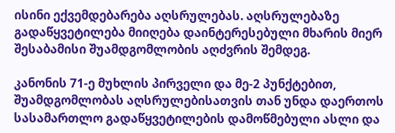ისინი ექვემდებარება აღსრულებას. აღსრულებაზე გადაწყვეტილება მიიღება დაინტერესებული მხარის მიერ შესაბამისი შუამდგომლობის აღძვრის შემდეგ.

კანონის 71-ე მუხლის პირველი და მე-2 პუნქტებით, შუამდგომლობას აღსრულებისათვის თან უნდა დაერთოს სასამართლო გადაწყვეტილების დამოწმებული ასლი და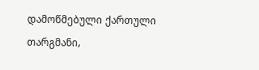დამოწმებული ქართული თარგმანი,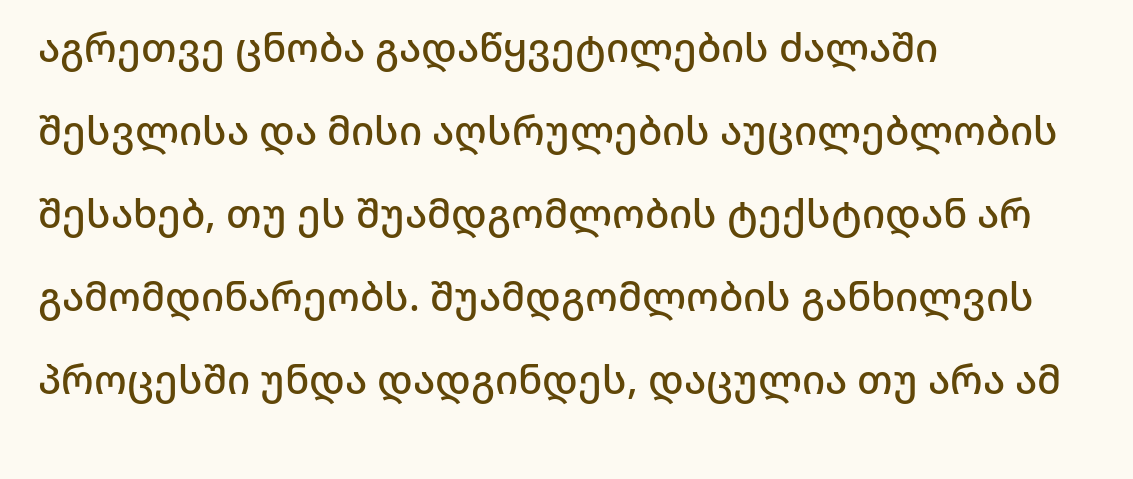აგრეთვე ცნობა გადაწყვეტილების ძალაში შესვლისა და მისი აღსრულების აუცილებლობის შესახებ, თუ ეს შუამდგომლობის ტექსტიდან არ გამომდინარეობს. შუამდგომლობის განხილვის პროცესში უნდა დადგინდეს, დაცულია თუ არა ამ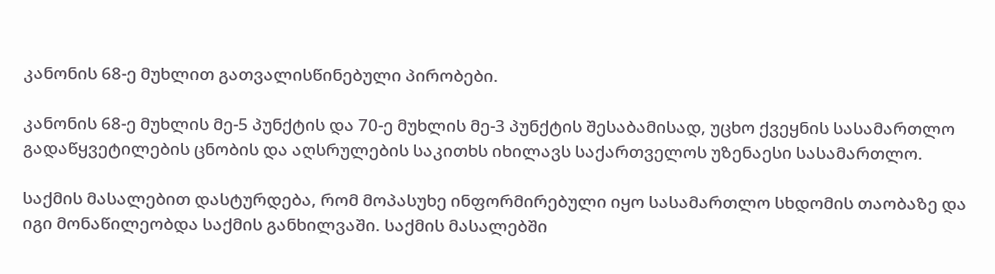კანონის 68-ე მუხლით გათვალისწინებული პირობები.

კანონის 68-ე მუხლის მე-5 პუნქტის და 70-ე მუხლის მე-3 პუნქტის შესაბამისად, უცხო ქვეყნის სასამართლო გადაწყვეტილების ცნობის და აღსრულების საკითხს იხილავს საქართველოს უზენაესი სასამართლო.

საქმის მასალებით დასტურდება, რომ მოპასუხე ინფორმირებული იყო სასამართლო სხდომის თაობაზე და იგი მონაწილეობდა საქმის განხილვაში. საქმის მასალებში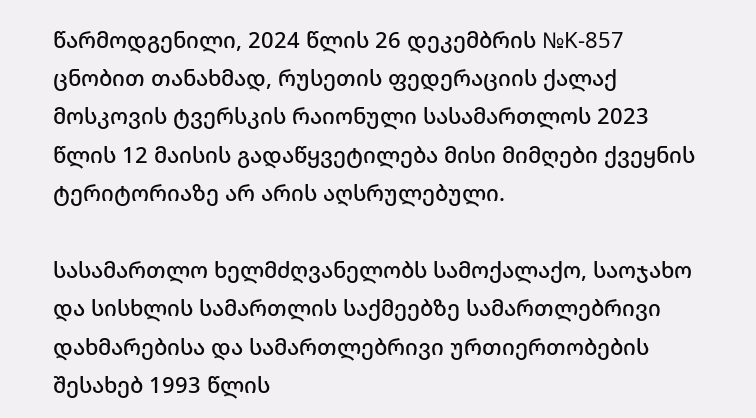წარმოდგენილი, 2024 წლის 26 დეკემბრის №K-857 ცნობით თანახმად, რუსეთის ფედერაციის ქალაქ მოსკოვის ტვერსკის რაიონული სასამართლოს 2023 წლის 12 მაისის გადაწყვეტილება მისი მიმღები ქვეყნის ტერიტორიაზე არ არის აღსრულებული.

სასამართლო ხელმძღვანელობს სამოქალაქო, საოჯახო და სისხლის სამართლის საქმეებზე სამართლებრივი დახმარებისა და სამართლებრივი ურთიერთობების შესახებ 1993 წლის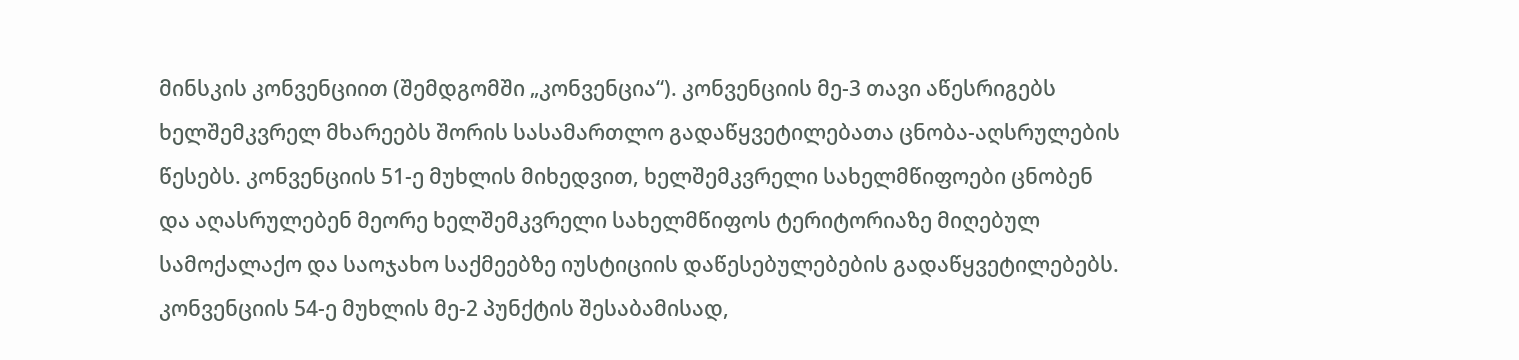მინსკის კონვენციით (შემდგომში „კონვენცია“). კონვენციის მე-3 თავი აწესრიგებს ხელშემკვრელ მხარეებს შორის სასამართლო გადაწყვეტილებათა ცნობა-აღსრულების წესებს. კონვენციის 51-ე მუხლის მიხედვით, ხელშემკვრელი სახელმწიფოები ცნობენ და აღასრულებენ მეორე ხელშემკვრელი სახელმწიფოს ტერიტორიაზე მიღებულ სამოქალაქო და საოჯახო საქმეებზე იუსტიციის დაწესებულებების გადაწყვეტილებებს. კონვენციის 54-ე მუხლის მე-2 პუნქტის შესაბამისად,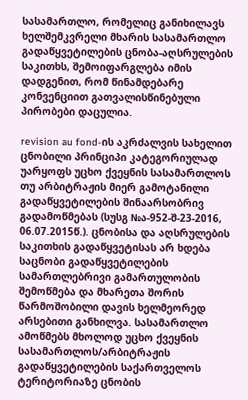სასამართლო, რომელიც განიხილავს ხელშემკვრელი მხარის სასამართლო გადაწყვეტილების ცნობა-აღსრულების საკითხს, შემოიფარგლება იმის დადგენით, რომ წინამდებარე კონვენციით გათვალისწინებული პირობები დაცულია.

revision au fond-ის აკრძალვის სახელით ცნობილი პრინციპი კატეგორიულად უარყოფს უცხო ქვეყნის სასამართლოს თუ არბიტრაჟის მიერ გამოტანილი გადაწყვეტილების შინაარსობრივ გადამოწმებას (სუსგ №ა-952-შ-23-2016, 06.07.2015წ.). ცნობისა და აღსრულების საკითხის გადაწყვეტისას არ ხდება საცნობი გადაწყვეტილების სამართლებრივი გამართულობის შემოწმება და მხარეთა შორის წარმოშობილი დავის ხელმეორედ არსებითი განხილვა. სასამართლო ამოწმებს მხოლოდ უცხო ქვეყნის სასამართლოს/არბიტრაჟის გადაწყვეტილების საქართველოს ტერიტორიაზე ცნობის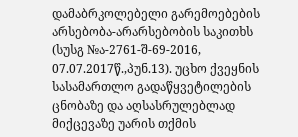დამაბრკოლებელი გარემოებების არსებობა-არარსებობის საკითხს (სუსგ №ა-2761-შ-69-2016, 07.07.2017წ.,პუნ.13). უცხო ქვეყნის სასამართლო გადაწყვეტილების ცნობაზე და აღსასრულებლად მიქცევაზე უარის თქმის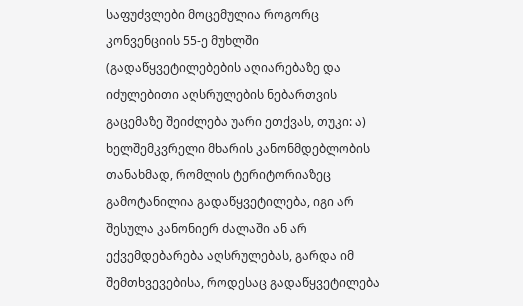საფუძვლები მოცემულია როგორც კონვენციის 55-ე მუხლში (გადაწყვეტილებების აღიარებაზე და იძულებითი აღსრულების ნებართვის გაცემაზე შეიძლება უარი ეთქვას, თუკი: ა) ხელშემკვრელი მხარის კანონმდებლობის თანახმად, რომლის ტერიტორიაზეც გამოტანილია გადაწყვეტილება, იგი არ შესულა კანონიერ ძალაში ან არ ექვემდებარება აღსრულებას, გარდა იმ შემთხვევებისა, როდესაც გადაწყვეტილება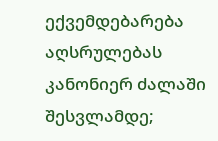ექვემდებარება აღსრულებას კანონიერ ძალაში შესვლამდე;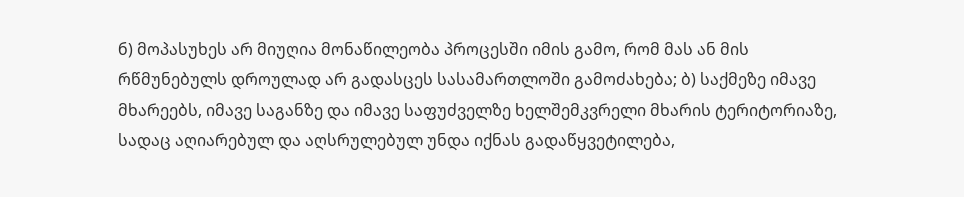б) მოპასუხეს არ მიუღია მონაწილეობა პროცესში იმის გამო, რომ მას ან მის რწმუნებულს დროულად არ გადასცეს სასამართლოში გამოძახება; ბ) საქმეზე იმავე მხარეებს, იმავე საგანზე და იმავე საფუძველზე ხელშემკვრელი მხარის ტერიტორიაზე, სადაც აღიარებულ და აღსრულებულ უნდა იქნას გადაწყვეტილება,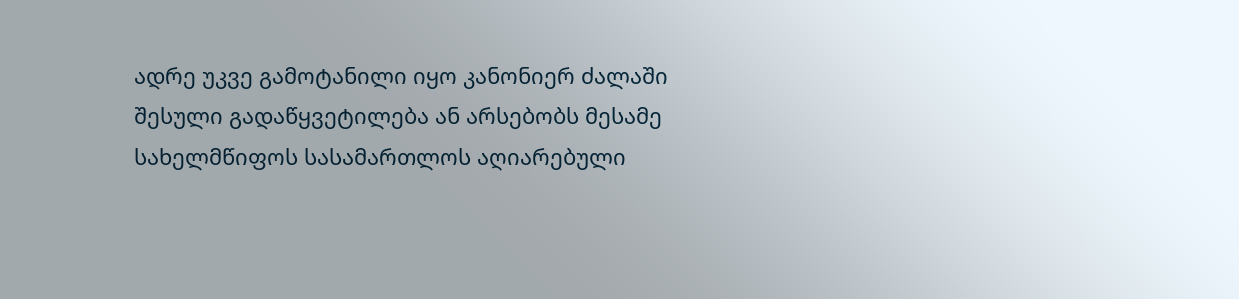ადრე უკვე გამოტანილი იყო კანონიერ ძალაში შესული გადაწყვეტილება ან არსებობს მესამე სახელმწიფოს სასამართლოს აღიარებული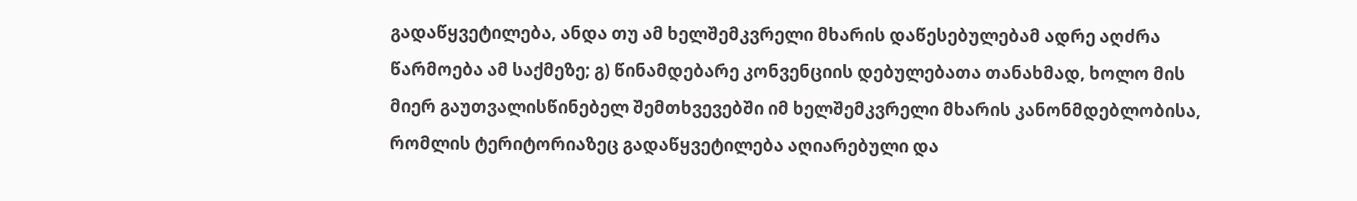გადაწყვეტილება, ანდა თუ ამ ხელშემკვრელი მხარის დაწესებულებამ ადრე აღძრა წარმოება ამ საქმეზე; გ) წინამდებარე კონვენციის დებულებათა თანახმად, ხოლო მის მიერ გაუთვალისწინებელ შემთხვევებში იმ ხელშემკვრელი მხარის კანონმდებლობისა, რომლის ტერიტორიაზეც გადაწყვეტილება აღიარებული და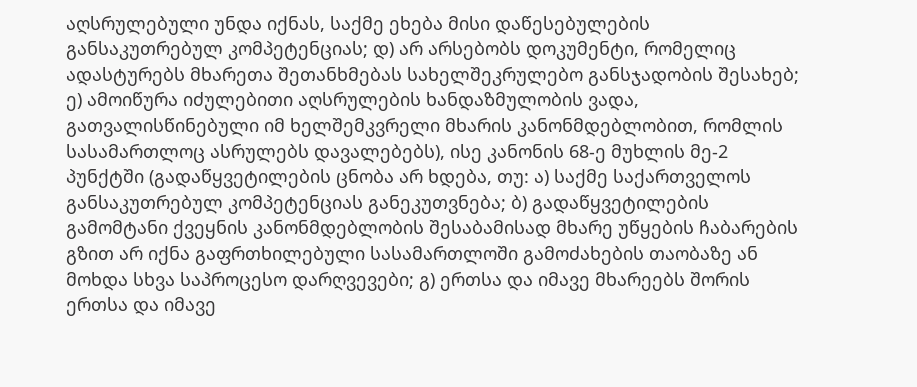აღსრულებული უნდა იქნას, საქმე ეხება მისი დაწესებულების განსაკუთრებულ კომპეტენციას; დ) არ არსებობს დოკუმენტი, რომელიც ადასტურებს მხარეთა შეთანხმებას სახელშეკრულებო განსჯადობის შესახებ; ე) ამოიწურა იძულებითი აღსრულების ხანდაზმულობის ვადა, გათვალისწინებული იმ ხელშემკვრელი მხარის კანონმდებლობით, რომლის სასამართლოც ასრულებს დავალებებს), ისე კანონის 68-ე მუხლის მე-2 პუნქტში (გადაწყვეტილების ცნობა არ ხდება, თუ: ა) საქმე საქართველოს განსაკუთრებულ კომპეტენციას განეკუთვნება; ბ) გადაწყვეტილების გამომტანი ქვეყნის კანონმდებლობის შესაბამისად მხარე უწყების ჩაბარების გზით არ იქნა გაფრთხილებული სასამართლოში გამოძახების თაობაზე ან მოხდა სხვა საპროცესო დარღვევები; გ) ერთსა და იმავე მხარეებს შორის ერთსა და იმავე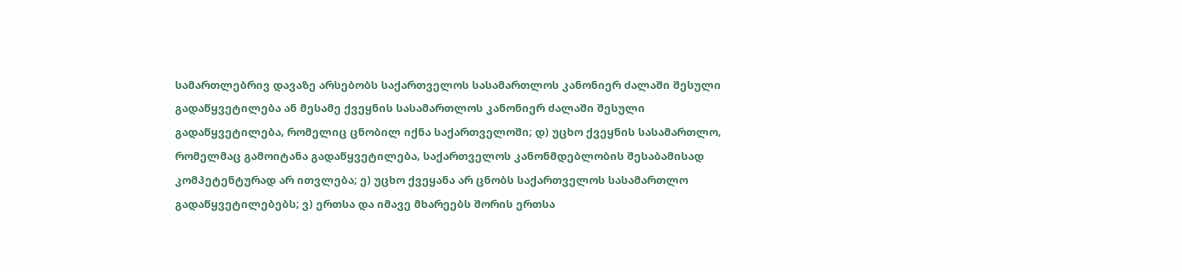სამართლებრივ დავაზე არსებობს საქართველოს სასამართლოს კანონიერ ძალაში შესული გადაწყვეტილება ან მესამე ქვეყნის სასამართლოს კანონიერ ძალაში შესული გადაწყვეტილება, რომელიც ცნობილ იქნა საქართველოში; დ) უცხო ქვეყნის სასამართლო, რომელმაც გამოიტანა გადაწყვეტილება, საქართველოს კანონმდებლობის შესაბამისად კომპეტენტურად არ ითვლება; ე) უცხო ქვეყანა არ ცნობს საქართველოს სასამართლო გადაწყვეტილებებს; ვ) ერთსა და იმავე მხარეებს შორის ერთსა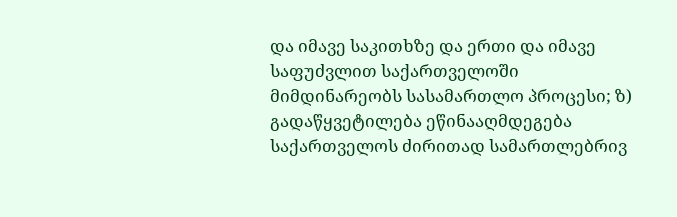და იმავე საკითხზე და ერთი და იმავე საფუძვლით საქართველოში მიმდინარეობს სასამართლო პროცესი; ზ) გადაწყვეტილება ეწინააღმდეგება საქართველოს ძირითად სამართლებრივ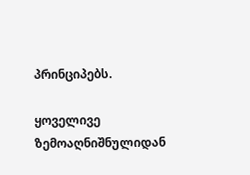პრინციპებს.

ყოველივე ზემოაღნიშნულიდან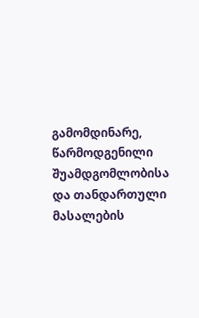გამომდინარე, წარმოდგენილი შუამდგომლობისა და თანდართული მასალების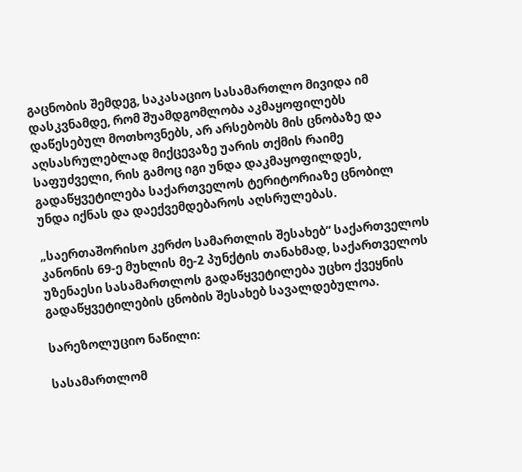გაცნობის შემდეგ, საკასაციო სასამართლო მივიდა იმ დასკვნამდე, რომ შუამდგომლობა აკმაყოფილებს დაწესებულ მოთხოვნებს, არ არსებობს მის ცნობაზე და აღსასრულებლად მიქცევაზე უარის თქმის რაიმე საფუძველი, რის გამოც იგი უნდა დაკმაყოფილდეს, გადაწყვეტილება საქართველოს ტერიტორიაზე ცნობილ უნდა იქნას და დაექვემდებაროს აღსრულებას.

„საერთაშორისო კერძო სამართლის შესახებ“ საქართველოს კანონის 69-ე მუხლის მე-2 პუნქტის თანახმად, საქართველოს უზენაესი სასამართლოს გადაწყვეტილება უცხო ქვეყნის გადაწყვეტილების ცნობის შესახებ სავალდებულოა.

სარეზოლუციო ნაწილი:

სასამართლომ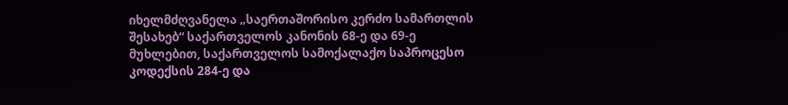იხელმძღვანელა „საერთაშორისო კერძო სამართლის შესახებ“ საქართველოს კანონის 68-ე და 69-ე მუხლებით, საქართველოს სამოქალაქო საპროცესო კოდექსის 284-ე და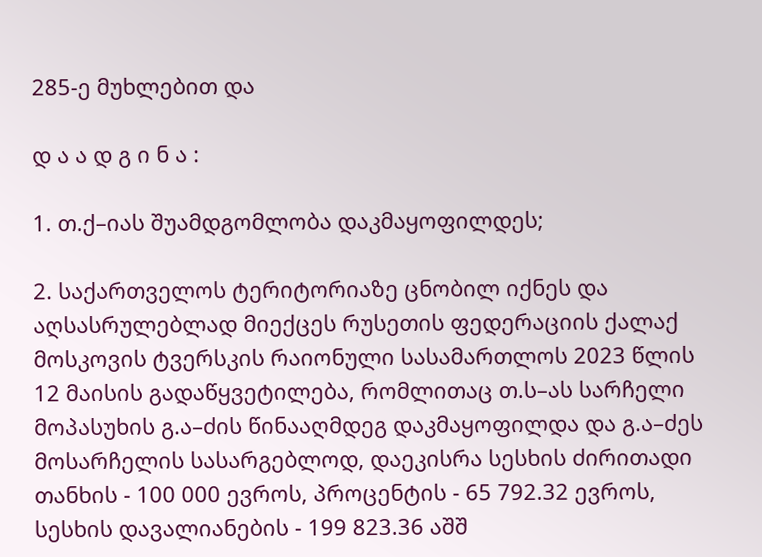285-ე მუხლებით და

დ ა ა დ გ ი ნ ა :

1. თ.ქ–იას შუამდგომლობა დაკმაყოფილდეს;

2. საქართველოს ტერიტორიაზე ცნობილ იქნეს და აღსასრულებლად მიექცეს რუსეთის ფედერაციის ქალაქ მოსკოვის ტვერსკის რაიონული სასამართლოს 2023 წლის 12 მაისის გადაწყვეტილება, რომლითაც თ.ს–ას სარჩელი მოპასუხის გ.ა–ძის წინააღმდეგ დაკმაყოფილდა და გ.ა–ძეს მოსარჩელის სასარგებლოდ, დაეკისრა სესხის ძირითადი თანხის - 100 000 ევროს, პროცენტის - 65 792.32 ევროს, სესხის დავალიანების - 199 823.36 აშშ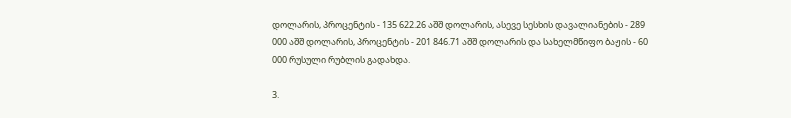დოლარის, პროცენტის - 135 622.26 აშშ დოლარის, ასევე სესხის დავალიანების - 289 000 აშშ დოლარის, პროცენტის - 201 846.71 აშშ დოლარის და სახელმწიფო ბაჟის - 60 000 რუსული რუბლის გადახდა.

3.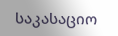საკასაციო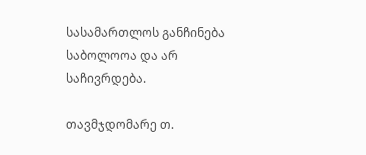სასამართლოს განჩინება საბოლოოა და არ საჩივრდება.

თავმჯდომარე თ.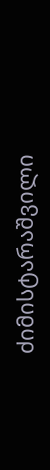ძიმისტარაშვილი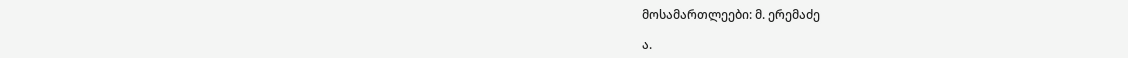მოსამართლეები: მ. ერემაძე

ა.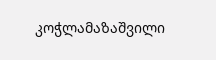კოჭლამაზაშვილი